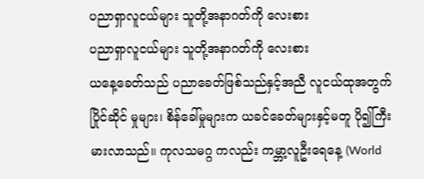ပညာရှာလူငယ်များ သူတို့အနာဂတ်ကို လေးစား
ပညာရှာလူငယ်များ သူတို့အနာဂတ်ကို လေးစား
ယနေ့ခေတ်သည် ပညာခေတ်ဖြစ်သည်နှင့်အညီ လူငယ်ထုအတွက် ပြိုင်ဆိုင် မှုများ၊ စိန်ခေါ်မှုများက ယခင်ခေတ်များနှင့်မတူ ပို၍ကြီးမားလာသည်။ ကုလသမဂ္ဂ ကလည်း ကမ္ဘာ့လူဦးရေနေ့ (World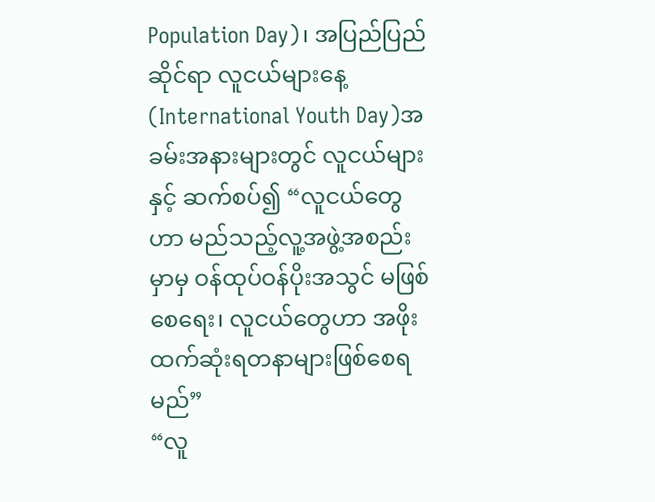Population Day)၊ အပြည်ပြည်ဆိုင်ရာ လူငယ်များနေ့ (International Youth Day)အခမ်းအနားများတွင် လူငယ်များနှင့် ဆက်စပ်၍ “လူငယ်တွေဟာ မည်သည့်လူ့အဖွဲ့အစည်းမှာမှ ဝန်ထုပ်ဝန်ပိုးအသွင် မဖြစ်စေရေး၊ လူငယ်တွေဟာ အဖိုးထက်ဆုံးရတနာများဖြစ်စေရမည်”
“လူ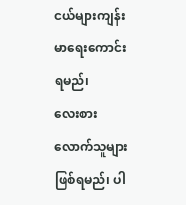ငယ်များကျန်းမာရေးကောင်းရမည်၊
လေးစားလောက်သူများဖြစ်ရမည်၊ ပါ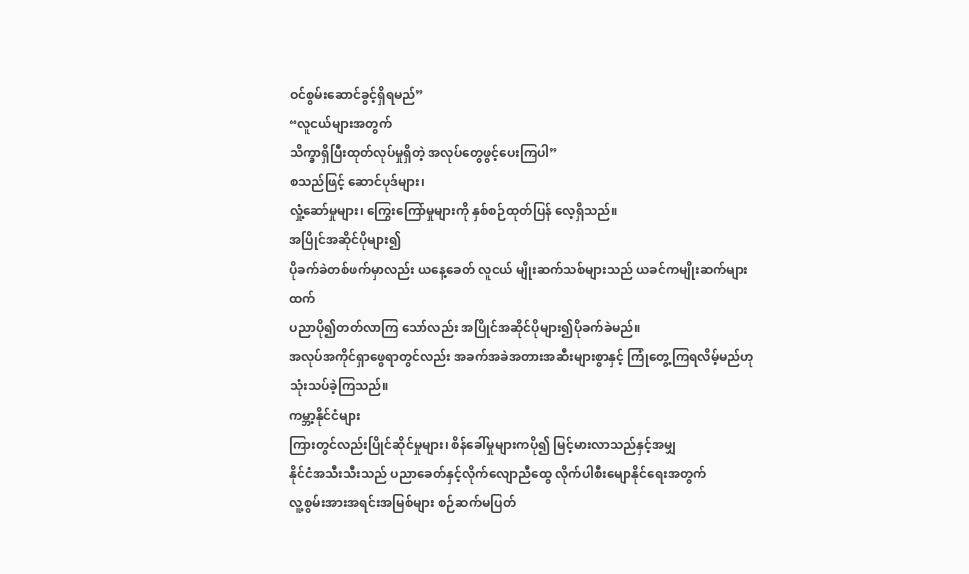ဝင်စွမ်းဆောင်ခွင့်ရှိရမည်”
“လူငယ်များအတွက်
သိက္ခာရှိပြီးထုတ်လုပ်မှုရှိတဲ့ အလုပ်တွေဖွင့်ပေးကြပါ”
စသည်ဖြင့် ဆောင်ပုဒ်များ၊
လှုံ့ဆော်မှုများ၊ ကြွေးကြော်မှုများကို နှစ်စဉ်ထုတ်ပြန် လေ့ရှိသည်။
အပြိုင်အဆိုင်ပိုများ၍
ပိုခက်ခဲတစ်ဖက်မှာလည်း ယနေ့ခေတ် လူငယ် မျိုးဆက်သစ်များသည် ယခင်ကမျိုးဆက်များထက်
ပညာပို၍တတ်လာကြ သော်လည်း အပြိုင်အဆိုင်ပိုများ၍ပိုခက်ခဲမည်။
အလုပ်အကိုင်ရှာဖွေရာတွင်လည်း အခက်အခဲအတားအဆီးများစွာနှင့် ကြုံတွေ့ကြရလိမ့်မည်ဟု
သုံးသပ်ခဲ့ကြသည်။
ကမ္ဘာ့နိုင်ငံများ
ကြားတွင်လည်းပြိုင်ဆိုင်မှုများ၊ စိန်ခေါ်မှုများကပို၍ မြင့်မားလာသည်နှင့်အမျှ
နိုင်ငံအသီးသီးသည် ပညာခေတ်နှင့်လိုက်လျောညီထွေ လိုက်ပါစီးမျောနိုင်ရေးအတွက်
လူ့စွမ်းအားအရင်းအမြစ်များ စဉ်ဆက်မပြတ်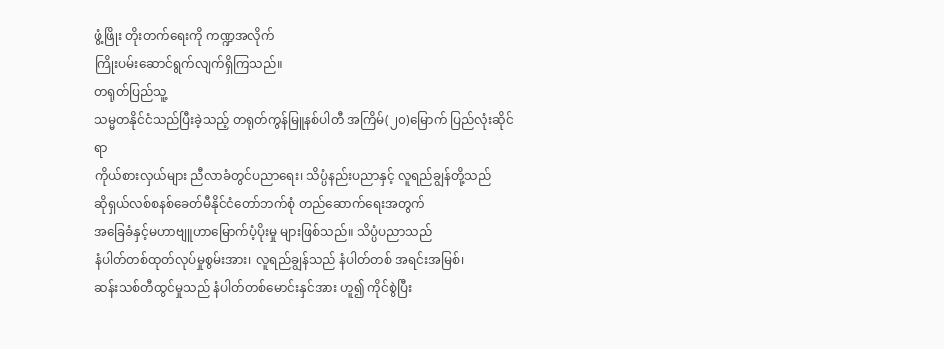ဖွံ့ဖြိုး တိုးတက်ရေးကို ကဏ္ဍအလိုက်
ကြိုးပမ်းဆောင်ရွက်လျက်ရှိကြသည်။
တရုတ်ပြည်သူ့
သမ္မတနိုင်ငံသည်ပြီးခဲ့သည့် တရုတ်ကွန်မြူနစ်ပါတီ အကြိမ်(၂၀)မြောက် ပြည်လုံးဆိုင်ရာ
ကိုယ်စားလှယ်များ ညီလာခံတွင်ပညာရေး၊ သိပ္ပံနည်းပညာနှင့် လူရည်ချွန်တို့သည်
ဆိုရှယ်လစ်စနစ်ခေတ်မီနိုင်ငံတော်ဘက်စုံ တည်ဆောက်ရေးအတွက်
အခြေခံနှင့်မဟာဗျူဟာမြောက်ပံ့ပိုးမှု များဖြစ်သည်။ သိပ္ပံပညာသည်
နံပါတ်တစ်ထုတ်လုပ်မှုစွမ်းအား၊ လူရည်ချွန်သည် နံပါတ်တစ် အရင်းအမြစ်၊
ဆန်းသစ်တီထွင်မှုသည် နံပါတ်တစ်မောင်းနှင်အား ဟူ၍ ကိုင်စွဲပြီး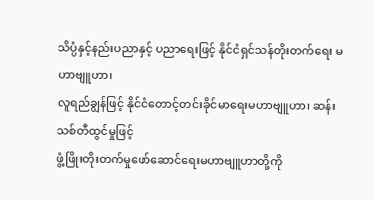သိပ္ပံနှင့်နည်းပညာနှင့် ပညာရေးဖြင့် နိုင်ငံရှင်သန်တိုးတက်ရေး မဟာဗျူဟာ၊
လူရည်ချွန်ဖြင့် နိုင်ငံတောင့်တင်းခိုင်မာရေးမဟာဗျူဟာ၊ ဆန်းသစ်တီထွင်မှုဖြင့်
ဖွံ့ဖြိုးတိုးတက်မှုဖော်ဆောင်ရေးမဟာဗျူဟာတို့ကို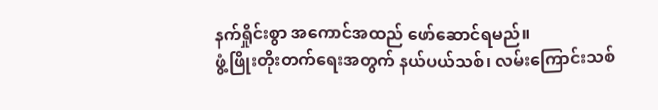နက်ရှိုင်းစွာ အကောင်အထည် ဖော်ဆောင်ရမည်။
ဖွံ့ဖြိုးတိုးတက်ရေးအတွက် နယ်ပယ်သစ်၊ လမ်းကြောင်းသစ်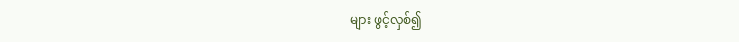များ ဖွင့်လှစ်၍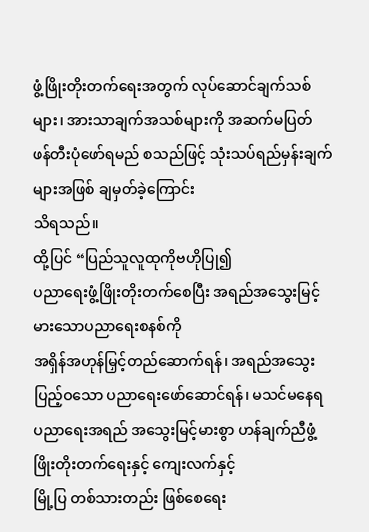ဖွံ့ဖြိုးတိုးတက်ရေးအတွက် လုပ်ဆောင်ချက်သစ်များ၊ အားသာချက်အသစ်များကို အဆက်မပြတ်
ဖန်တီးပုံဖော်ရမည် စသည်ဖြင့် သုံးသပ်ရည်မှန်းချက်များအဖြစ် ချမှတ်ခဲ့ကြောင်း
သိရသည်။
ထို့ပြင် “ပြည်သူလူထုကိုဗဟိုပြု၍
ပညာရေးဖွံ့ဖြိုးတိုးတက်စေပြီး အရည်အသွေးမြင့်မားသောပညာရေးစနစ်ကို
အရှိန်အဟုန်မြှင့်တည်ဆောက်ရန်၊ အရည်အသွေးပြည့်ဝသော ပညာရေးဖော်ဆောင်ရန်၊ မသင်မနေရ
ပညာရေးအရည် အသွေးမြင့်မားစွာ ဟန်ချက်ညီဖွံ့ဖြိုးတိုးတက်ရေးနှင့် ကျေးလက်နှင့်
မြို့ပြ တစ်သားတည်း ဖြစ်စေရေး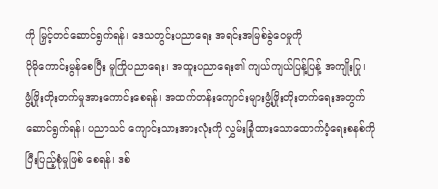ကို မြှင့်တင်ဆောင်ရွက်ရန်၊ ဒေသတွင်းပညာရေး အရင်းအမြစ်ခွဲဝေမှုကို
ပိုမိုကောင်းမွန်စေပြီး မူကြိုပညာရေး၊ အထူးပညာရေး၏ ကျယ်ကျယ်ပြန့်ပြန့် အကျိုးပြု၊
ဖွံ့ဖြိုးတိုးတက်မှုအားကောင်းစေရန်၊ အထက်တန်းကျောင်းများဖွံ့ဖြိုးတိုးတက်ရေးအတွက်
ဆောင်ရွက်ရန်၊ ပညာသင် ကျောင်းသားအားလုံးကို လွှမ်းခြုံထားသောထောက်ပံ့ရေးစနစ်ကို
ပြီးပြည့်စုံမှုဖြစ် စေရန်၊ ဒစ်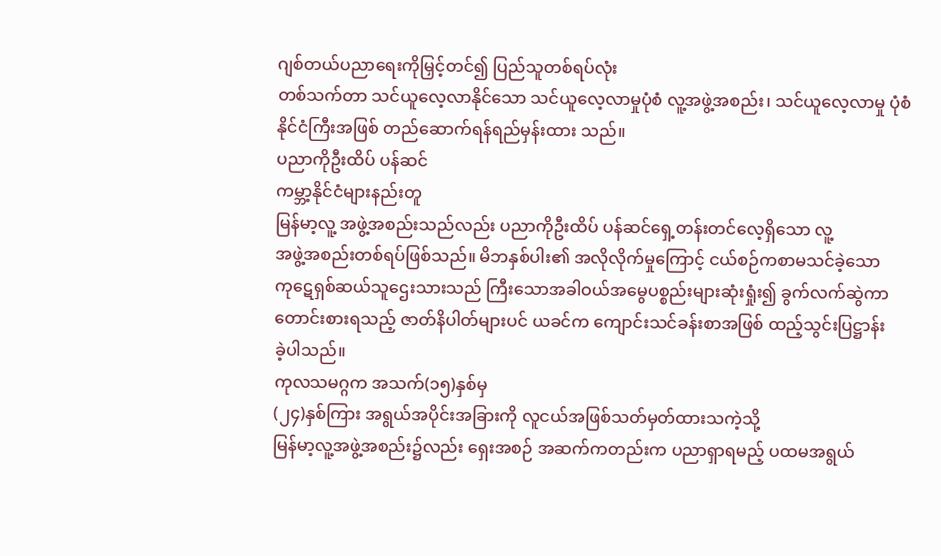ဂျစ်တယ်ပညာရေးကိုမြှင့်တင်၍ ပြည်သူတစ်ရပ်လုံး
တစ်သက်တာ သင်ယူလေ့လာနိုင်သော သင်ယူလေ့လာမှုပုံစံ လူ့အဖွဲ့အစည်း၊ သင်ယူလေ့လာမှု ပုံစံ
နိုင်ငံကြီးအဖြစ် တည်ဆောက်ရန်ရည်မှန်းထား သည်။
ပညာကိုဦးထိပ် ပန်ဆင်
ကမ္ဘာ့နိုင်ငံများနည်းတူ
မြန်မာ့လူ့ အဖွဲ့အစည်းသည်လည်း ပညာကိုဦးထိပ် ပန်ဆင်ရှေ့တန်းတင်လေ့ရှိသော လူ့
အဖွဲ့အစည်းတစ်ရပ်ဖြစ်သည်။ မိဘနှစ်ပါး၏ အလိုလိုက်မှုကြောင့် ငယ်စဉ်ကစာမသင်ခဲ့သော
ကုဋေရှစ်ဆယ်သူဌေးသားသည် ကြီးသောအခါဝယ်အမွေပစ္စည်းများဆုံးရှုံး၍ ခွက်လက်ဆွဲကာ
တောင်းစားရသည့် ဇာတ်နိပါတ်များပင် ယခင်က ကျောင်းသင်ခန်းစာအဖြစ် ထည့်သွင်းပြဋ္ဌာန်း
ခဲ့ပါသည်။
ကုလသမဂ္ဂက အသက်(၁၅)နှစ်မှ
(၂၄)နှစ်ကြား အရွယ်အပိုင်းအခြားကို လူငယ်အဖြစ်သတ်မှတ်ထားသကဲ့သို့
မြန်မာ့လူ့အဖွဲ့အစည်း၌လည်း ရှေးအစဉ် အဆက်ကတည်းက ပညာရှာရမည့် ပထမအရွယ်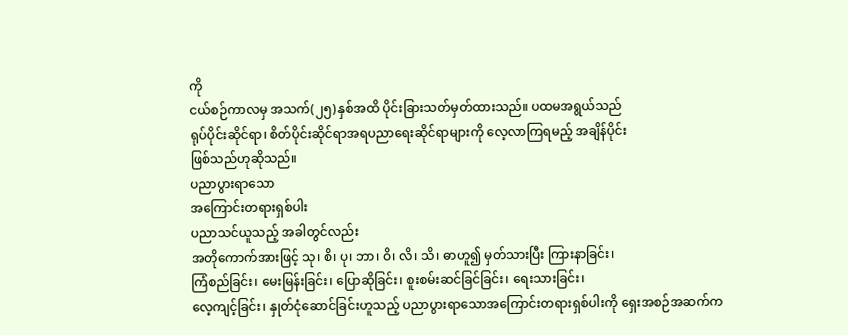ကို
ငယ်စဉ်ကာလမှ အသက်(၂၅)နှစ်အထိ ပိုင်းခြားသတ်မှတ်ထားသည်။ ပထမအရွယ်သည်
ရုပ်ပိုင်းဆိုင်ရာ၊ စိတ်ပိုင်းဆိုင်ရာအရပညာရေးဆိုင်ရာများကို လေ့လာကြရမည့် အချိန်ပိုင်း
ဖြစ်သည်ဟုဆိုသည်။
ပညာပွားရာသော
အကြောင်းတရားရှစ်ပါး
ပညာသင်ယူသည့် အခါတွင်လည်း
အတိုကောက်အားဖြင့် သု၊ စိ၊ ပု၊ ဘာ၊ ဝိ၊ လိ၊ သိ၊ ဓာဟူ၍ မှတ်သားပြီး ကြားနာခြင်း၊
ကြံစည်ခြင်း၊ မေးမြန်းခြင်း၊ ပြောဆိုခြင်း၊ စူးစမ်းဆင်ခြင်ခြင်း၊ ရေးသားခြင်း၊
လေ့ကျင့်ခြင်း၊ နှုတ်ငုံဆောင်ခြင်းဟူသည့် ပညာပွားရာသောအကြောင်းတရားရှစ်ပါးကို ရှေးအစဉ်အဆက်က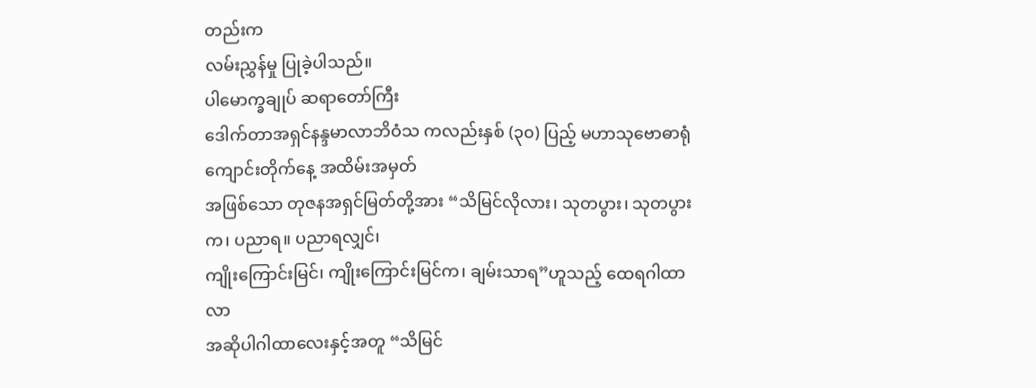တည်းက
လမ်းညွှန်မှု ပြုခဲ့ပါသည်။
ပါမောက္ခချုပ် ဆရာတော်ကြီး
ဒေါက်တာအရှင်နန္ဒမာလာဘိဝံသ ကလည်းနှစ် (၃၀) ပြည့် မဟာသုဗောဓာရုံ ကျောင်းတိုက်နေ့ အထိမ်းအမှတ်
အဖြစ်သော တုဇနအရှင်မြတ်တို့အား “သိမြင်လိုလား၊ သုတပွား၊ သုတပွားက၊ ပညာရ။ ပညာရလျှင်၊
ကျိုးကြောင်းမြင်၊ ကျိုးကြောင်းမြင်က၊ ချမ်းသာရ”ဟူသည့် ထေရဂါထာလာ
အဆိုပါဂါထာလေးနှင့်အတူ “သိမြင်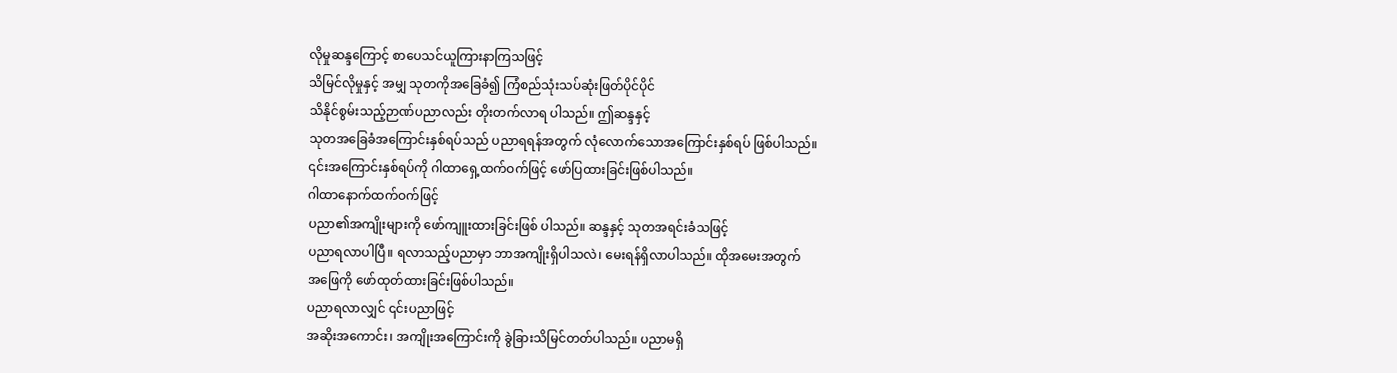လိုမှုဆန္ဒကြောင့် စာပေသင်ယူကြားနာကြသဖြင့်
သိမြင်လိုမှုနှင့် အမျှ သုတကိုအခြေခံ၍ ကြံစည်သုံးသပ်ဆုံးဖြတ်ပိုင်ပိုင်
သိနိုင်စွမ်းသည့်ဉာဏ်ပညာလည်း တိုးတက်လာရ ပါသည်။ ဤဆန္ဒနှင့်
သုတအခြေခံအကြောင်းနှစ်ရပ်သည် ပညာရရန်အတွက် လုံလောက်သောအကြောင်းနှစ်ရပ် ဖြစ်ပါသည်။
၎င်းအကြောင်းနှစ်ရပ်ကို ဂါထာရှေ့ထက်ဝက်ဖြင့် ဖော်ပြထားခြင်းဖြစ်ပါသည်။
ဂါထာနောက်ထက်ဝက်ဖြင့်
ပညာ၏အကျိုးများကို ဖော်ကျူးထားခြင်းဖြစ် ပါသည်။ ဆန္ဒနှင့် သုတအရင်းခံသဖြင့်
ပညာရလာပါပြီ။ ရလာသည့်ပညာမှာ ဘာအကျိုးရှိပါသလဲ၊ မေးရန်ရှိလာပါသည်။ ထိုအမေးအတွက်
အဖြေကို ဖော်ထုတ်ထားခြင်းဖြစ်ပါသည်။
ပညာရလာလျှင် ၎င်းပညာဖြင့်
အဆိုးအကောင်း၊ အကျိုးအကြောင်းကို ခွဲခြားသိမြင်တတ်ပါသည်။ ပညာမရှိ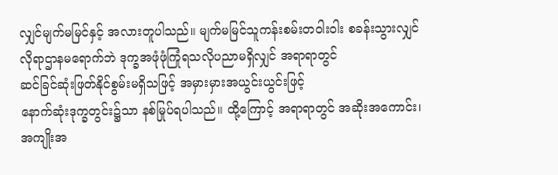လျှင်မျက်မမြင်နှင့် အလားတူပါသည်။ မျက်မမြင်သူကန်းစမ်းတဝါးဝါး စခန်းသွားလျှင်
လိုရာဌာနမရောက်ဘဲ ဒုက္ခအဖုံဖုံကြုံရသလိုပညာမရှိလျှင် အရာရာတွင်
ဆင်ခြင်ဆုံးဖြတ်နိုင်စွမ်းမရှိသဖြင့် အမှားမှားအယွင်းယွင်းဖြင့်
နောက်ဆုံးဒုက္ခတွင်း၌သာ နစ်မြုပ်ရပါသည်။ ထို့ကြောင့် အရာရာတွင် အဆိုးအကောင်း၊
အကျိုးအ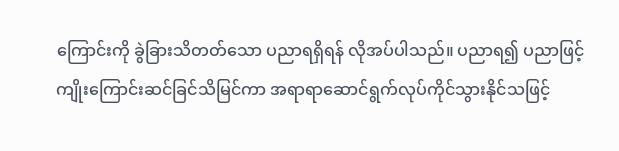ကြောင်းကို ခွဲခြားသိတတ်သော ပညာရရှိရန် လိုအပ်ပါသည်။ ပညာရ၍ ပညာဖြင့်
ကျိုးကြောင်းဆင်ခြင်သိမြင်ကာ အရာရာဆောင်ရွက်လုပ်ကိုင်သွားနိုင်သဖြင့်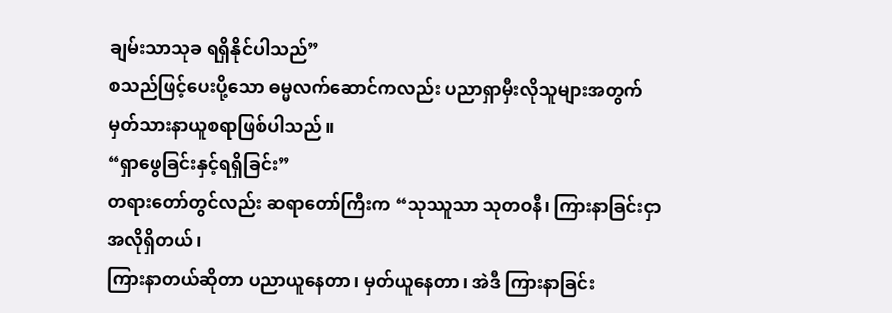ချမ်းသာသုခ ရရှိနိုင်ပါသည်”
စသည်ဖြင့်ပေးပို့သော ဓမ္မလက်ဆောင်ကလည်း ပညာရှာမှီးလိုသူများအတွက်
မှတ်သားနာယူစရာဖြစ်ပါသည်။
“ရှာဖွေခြင်းနှင့်ရရှိခြင်း”
တရားတော်တွင်လည်း ဆရာတော်ကြီးက “သုဿူသာ သုတဝနီ၊ ကြားနာခြင်းငှာ အလိုရှိတယ်၊
ကြားနာတယ်ဆိုတာ ပညာယူနေတာ၊ မှတ်ယူနေတာ၊ အဲဒီ ကြားနာခြင်း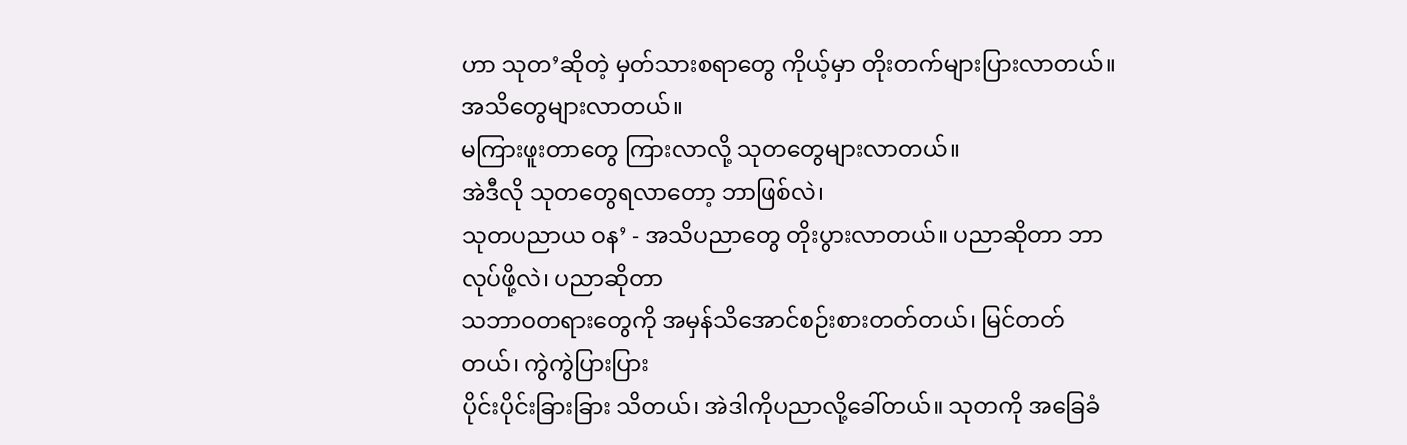ဟာ သုတ’ဆိုတဲ့ မှတ်သားစရာတွေ ကိုယ့်မှာ တိုးတက်များပြားလာတယ်။ အသိတွေများလာတယ်။
မကြားဖူးတာတွေ ကြားလာလို့ သုတတွေများလာတယ်။
အဲဒီလို သုတတွေရလာတော့ ဘာဖြစ်လဲ၊
သုတပညာယ ဝန’ - အသိပညာတွေ တိုးပွားလာတယ်။ ပညာဆိုတာ ဘာလုပ်ဖို့လဲ၊ ပညာဆိုတာ
သဘာဝတရားတွေကို အမှန်သိအောင်စဉ်းစားတတ်တယ်၊ မြင်တတ်တယ်၊ ကွဲကွဲပြားပြား
ပိုင်းပိုင်းခြားခြား သိတယ်၊ အဲဒါကိုပညာလို့ခေါ်တယ်။ သုတကို အခြေခံ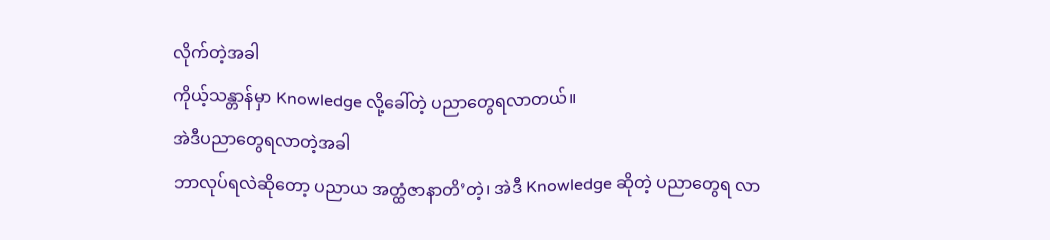လိုက်တဲ့အခါ
ကိုယ့်သန္တာန်မှာ Knowledge လို့ခေါ်တဲ့ ပညာတွေရလာတယ်။
အဲဒီပညာတွေရလာတဲ့အခါ
ဘာလုပ်ရလဲဆိုတော့ ပညာယ အတ္ထံဇာနာတိ’တဲ့၊ အဲဒီ Knowledge ဆိုတဲ့ ပညာတွေရ လာ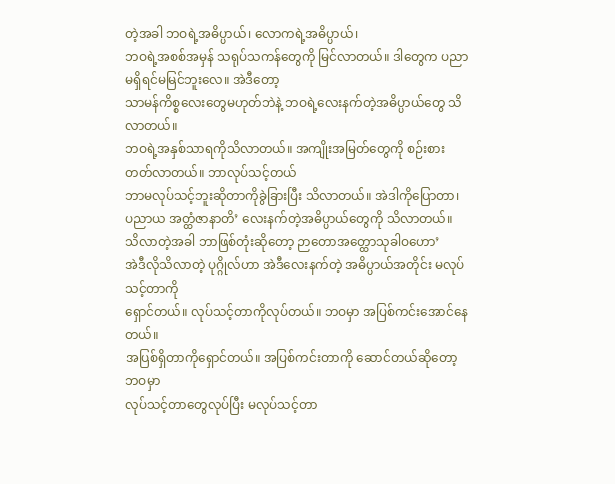တဲ့အခါ ဘဝရဲ့အဓိပ္ပာယ်၊ လောကရဲ့အဓိပ္ပာယ်၊
ဘဝရဲ့အစစ်အမှန် သရုပ်သကန်တွေကို မြင်လာတယ်။ ဒါတွေက ပညာမရှိရင်မမြင်ဘူးလေ။ အဲဒီတော့
သာမန်ကိစ္စလေးတွေမဟုတ်ဘဲနဲ့ ဘဝရဲ့လေးနက်တဲ့အဓိပ္ပာယ်တွေ သိလာတယ်။
ဘဝရဲ့အနှစ်သာရကိုသိလာတယ်။ အကျိုးအမြတ်တွေကို စဉ်းစားတတ်လာတယ်။ ဘာလုပ်သင့်တယ်
ဘာမလုပ်သင့်ဘူးဆိုတာကိုခွဲခြားပြီး သိလာတယ်။ အဲဒါကိုပြောတာ၊ ပညာယ အတ္ထံဇာနာတိ’ လေးနက်တဲ့အဓိပ္ပာယ်တွေကို သိလာတယ်။
သိလာတဲ့အခါ ဘာဖြစ်တုံးဆိုတော့ ဉာတောအတ္ထောသုခါဝဟော’
အဲဒီလိုသိလာတဲ့ ပုဂ္ဂိုလ်ဟာ အဲဒီလေးနက်တဲ့ အဓိပ္ပာယ်အတိုင်း မလုပ်သင့်တာကို
ရှောင်တယ်။ လုပ်သင့်တာကိုလုပ်တယ်။ ဘဝမှာ အပြစ်ကင်းအောင်နေတယ်။
အပြစ်ရှိတာကိုရှောင်တယ်။ အပြစ်ကင်းတာကို ဆောင်တယ်ဆိုတော့ ဘဝမှာ
လုပ်သင့်တာတွေလုပ်ပြီး မလုပ်သင့်တာ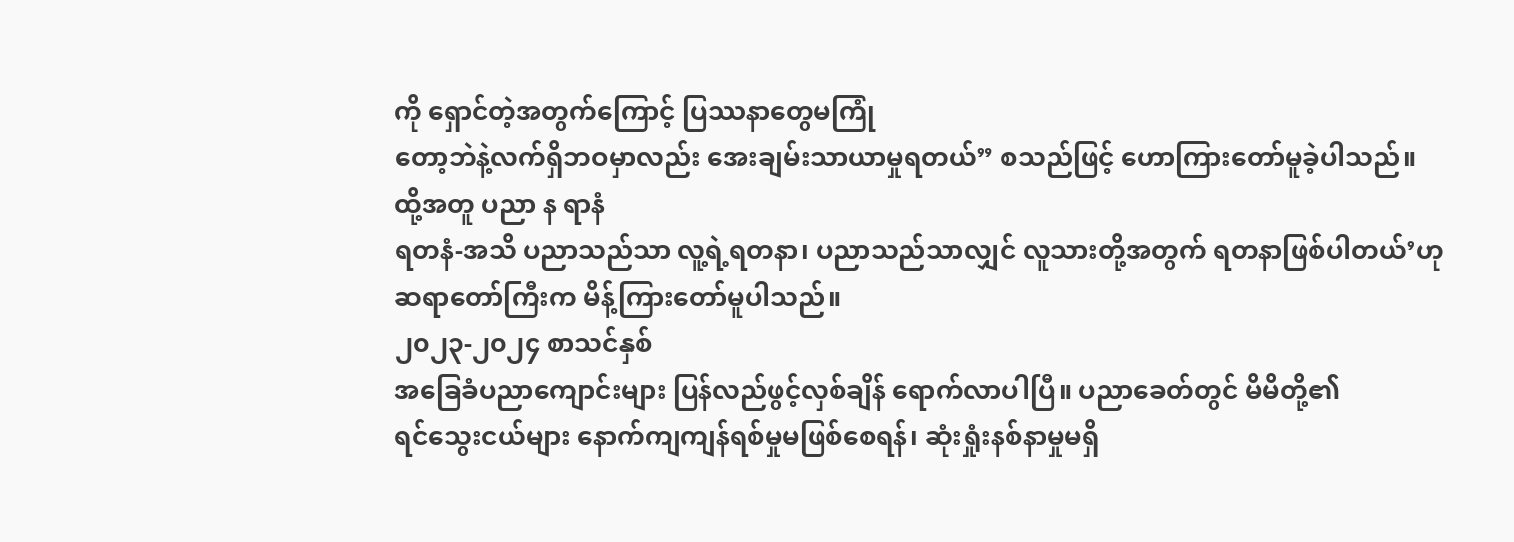ကို ရှောင်တဲ့အတွက်ကြောင့် ပြဿနာတွေမကြုံ
တော့ဘဲနဲ့လက်ရှိဘဝမှာလည်း အေးချမ်းသာယာမှုရတယ်” စသည်ဖြင့် ဟောကြားတော်မူခဲ့ပါသည်။
ထို့အတူ ပညာ န ရာနံ
ရတနံ-အသိ ပညာသည်သာ လူ့ရဲ့ရတနာ၊ ပညာသည်သာလျှင် လူသားတို့အတွက် ရတနာဖြစ်ပါတယ်’ဟု
ဆရာတော်ကြီးက မိန့်ကြားတော်မူပါသည်။
၂၀၂၃-၂၀၂၄ စာသင်နှစ်
အခြေခံပညာကျောင်းများ ပြန်လည်ဖွင့်လှစ်ချိန် ရောက်လာပါပြီ။ ပညာခေတ်တွင် မိမိတို့၏
ရင်သွေးငယ်များ နောက်ကျကျန်ရစ်မှုမဖြစ်စေရန်၊ ဆုံးရှုံးနစ်နာမှုမရှိ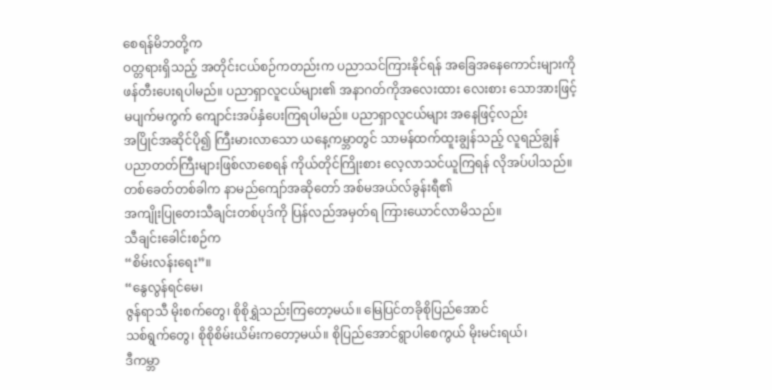စေရန်မိဘတို့က
ဝတ္တရားရှိသည့် အတိုင်းငယ်စဉ်ကတည်းက ပညာသင်ကြားနိုင်ရန် အခြေအနေကောင်းများကို
ဖန်တီးပေးရပါမည်။ ပညာရှာလူငယ်များ၏ အနာဂတ်ကိုအလေးထား လေးစား သောအားဖြင့်
မပျက်မကွက် ကျောင်းအပ်နှံပေးကြရပါမည်။ ပညာရှာလူငယ်များ အနေဖြင့်လည်း
အပြိုင်အဆိုင်ပို၍ ကြီးမားလာသော ယနေ့ကမ္ဘာတွင် သာမန်ထက်ထူးချွန်သည့် လူရည်ချွန်
ပညာတတ်ကြီးများဖြစ်လာစေရန် ကိုယ်တိုင်ကြိုးစား လေ့လာသင်ယူကြရန် လိုအပ်ပါသည်။
တစ်ခေတ်တစ်ခါက နာမည်ကျော်အဆိုတော် အစ်မအယ်လ်ခွန်းရီ၏
အကျိုးပြုတေးသီချင်းတစ်ပုဒ်ကို ပြန်လည်အမှတ်ရ ကြားယောင်လာမိသည်။
သီချင်းခေါင်းစဉ်က
“စိမ်းလန်းရေး”။
“နွေလွန်ရင်မေ၊
ဇွန်ရာသီ မိုးစက်တွေ၊ စိုစိုရွှဲသည်းကြတော့မယ်။ မြေပြင်တခိုစိုပြည်အောင်
သစ်ရွက်တွေ၊ စိုစိုစိမ်းယိမ်းကတော့မယ်။ စိုပြည်အောင်ရွာပါစေကွယ် မိုးမင်းရယ်၊
ဒီကမ္ဘာ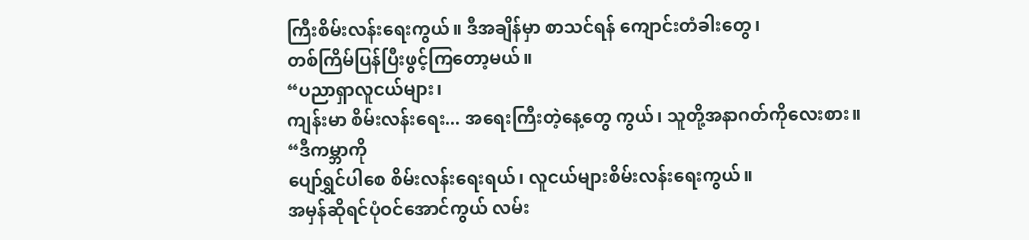ကြီးစိမ်းလန်းရေးကွယ်။ ဒီအချိန်မှာ စာသင်ရန် ကျောင်းတံခါးတွေ၊
တစ်ကြိမ်ပြန်ပြီးဖွင့်ကြတော့မယ်။
“ပညာရှာလူငယ်များ၊
ကျန်းမာ စိမ်းလန်းရေး... အရေးကြီးတဲ့နေ့တွေ ကွယ်၊ သူတို့အနာဂတ်ကိုလေးစား။
“ဒီကမ္ဘာကို
ပျော်ရွှင်ပါစေ စိမ်းလန်းရေးရယ်၊ လူငယ်များစိမ်းလန်းရေးကွယ်။
အမှန်ဆိုရင်ပုံဝင်အောင်ကွယ် လမ်း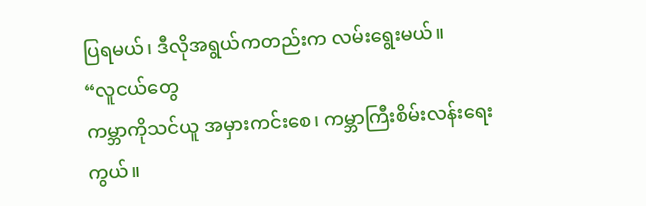ပြရမယ်၊ ဒီလိုအရွယ်ကတည်းက လမ်းရွေးမယ်။
“လူငယ်တွေ
ကမ္ဘာကိုသင်ယူ အမှားကင်းစေ၊ ကမ္ဘာကြီးစိမ်းလန်းရေးကွယ်။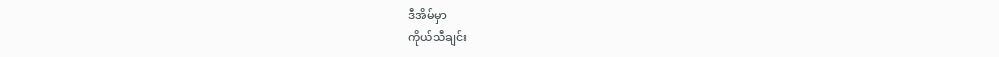ဒီအိမ်မှာ
ကိုယ်သီချင်း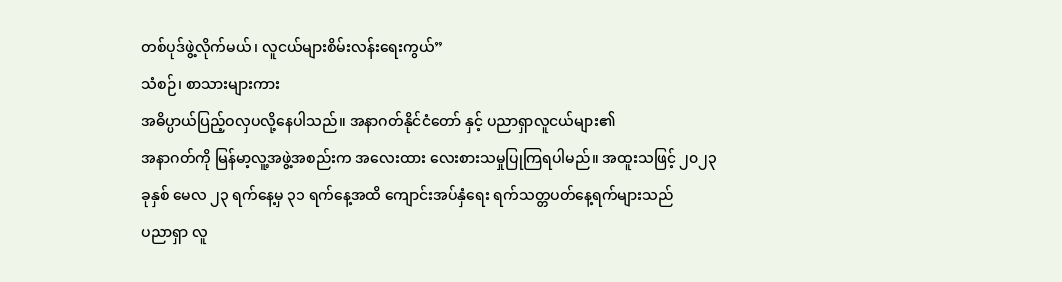တစ်ပုဒ်ဖွဲ့လိုက်မယ်၊ လူငယ်များစိမ်းလန်းရေးကွယ်”
သံစဉ်၊ စာသားများကား
အဓိပ္ပာယ်ပြည့်ဝလှပလို့နေပါသည်။ အနာဂတ်နိုင်ငံတော် နှင့် ပညာရှာလူငယ်များ၏
အနာဂတ်ကို မြန်မာ့လူ့အဖွဲ့အစည်းက အလေးထား လေးစားသမှုပြုကြရပါမည်။ အထူးသဖြင့် ၂၀၂၃
ခုနှစ် မေလ ၂၃ ရက်နေ့မှ ၃၁ ရက်နေ့အထိ ကျောင်းအပ်နှံရေး ရက်သတ္တပတ်နေ့ရက်များသည်
ပညာရှာ လူ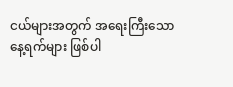ငယ်များအတွက် အရေးကြီးသောနေ့ရက်များ ဖြစ်ပါ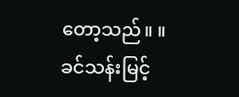တော့သည်။ ။
ခင်သန်းမြင့်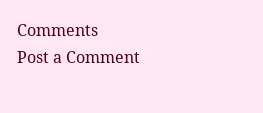Comments
Post a Comment